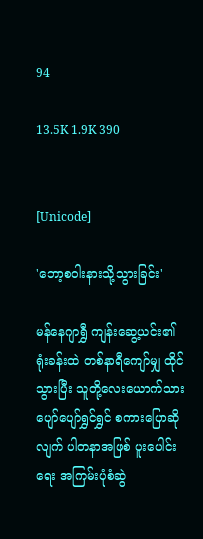94

13.5K 1.9K 390


[Unicode]

'ဘော့စဝါးနားသို့သွားခြင်း'

မန်နေဂျာရွှီ ကျန်းဆွေ့ယင်း၏ရုံးခန်းထဲ တစ်နာရီကျော်မျှ ထိုင်သွားပြီး သူတို့လေးယောက်သား ပျော်ပျော်ရွှင်ရွှင် စကားပြောဆိုလျက် ပါတနာအဖြစ် ပူးပေါင်းရေး အကြမ်းပုံစံဆွဲ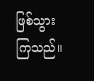ဖြစ်သွားကြသည်။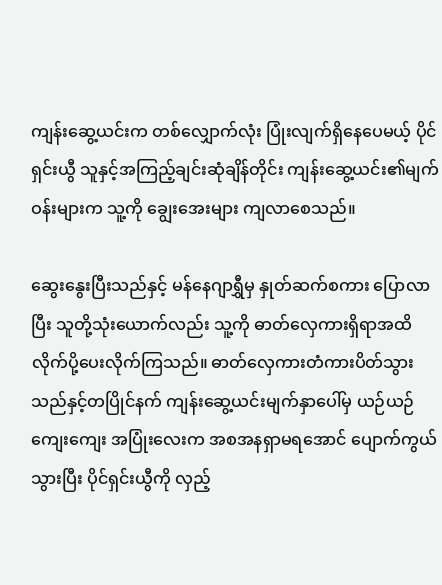ကျန်းဆွေ့ယင်းက တစ်လျှောက်လုံး ပြုံးလျက်ရှိနေပေမယ့် ပိုင်ရှင်းယွီ သူနှင့်အကြည့်ချင်းဆုံချိန်တိုင်း ကျန်းဆွေ့ယင်း၏မျက်ဝန်းများက သူ့ကို ချွေးအေးများ ကျလာစေသည်။

ဆွေးနွေးပြီးသည်နှင့် မန်နေဂျာရွှီမှ နှုတ်ဆက်စကား ပြောလာပြီး သူတို့သုံးယောက်လည်း သူ့ကို ဓာတ်လှေကားရှိရာအထိ လိုက်ပို့ပေးလိုက်ကြသည်။ ဓာတ်လှေကားတံကားပိတ်သွားသည်နှင့်တပြိုင်နက် ကျန်းဆွေ့ယင်းမျက်နှာပေါ်မှ ယဉ်ယဉ်ကျေးကျေး အပြုံးလေးက အစအနရှာမရအောင် ပျောက်ကွယ်သွားပြီး ပိုင်ရှင်းယွီကို လှည့်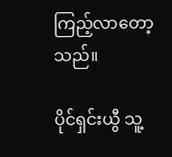ကြည့်လာတော့သည်။

ပိုင်ရှင်းယွီ သူ့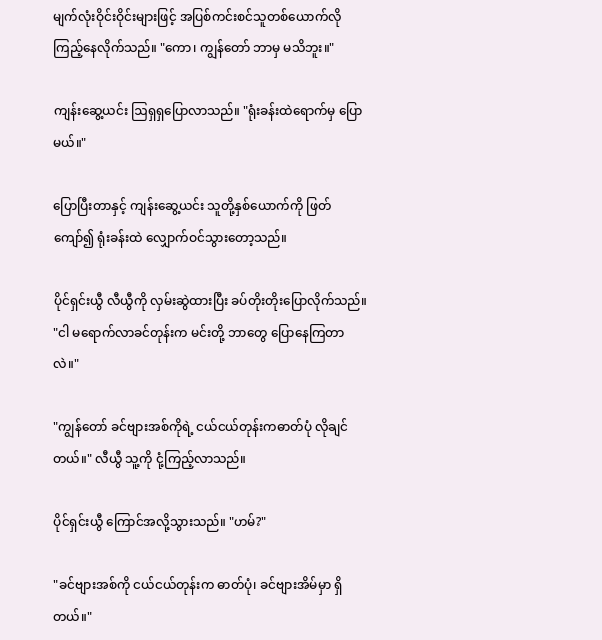မျက်လုံးဝိုင်းဝိုင်းများဖြင့် အပြစ်ကင်းစင်သူတစ်ယောက်လို ကြည့်နေလိုက်သည်။ "ကော၊ ကျွန်တော် ဘာမှ မသိဘူး။"

ကျန်းဆွေ့ယင်း ဩရှရှပြောလာသည်။ "ရုံးခန်းထဲရောက်မှ ပြောမယ်။"

ပြောပြီးတာနှင့် ကျန်းဆွေ့ယင်း သူတို့နှစ်ယောက်ကို ဖြတ်ကျော်၍ ရုံးခန်းထဲ လျှောက်ဝင်သွားတော့သည်။

ပိုင်ရှင်းယွီ လီယွီကို လှမ်းဆွဲထားပြီး ခပ်တိုးတိုးပြောလိုက်သည်။ "ငါ မရောက်လာခင်တုန်းက မင်းတို့ ဘာတွေ ပြောနေကြတာလဲ။"

"ကျွန်တော် ခင်ဗျားအစ်ကိုရဲ့ ငယ်ငယ်တုန်းကဓာတ်ပုံ လိုချင်တယ်။" လီယွီ သူ့ကို ငုံ့ကြည့်လာသည်။

ပိုင်ရှင်းယွီ ကြောင်အလို့သွားသည်။ "ဟမ်?"

"ခင်ဗျားအစ်ကို ငယ်ငယ်တုန်းက ဓာတ်ပုံ၊ ခင်ဗျားအိမ်မှာ ရှိတယ်။"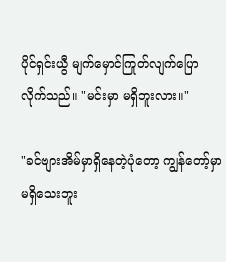ပိုင်ရှင်းယွီ မျက်မှောင်ကြုတ်လျက်ပြောလိုက်သည်။ "မင်းမှာ မရှိဘူးလား။"

"ခင်ဗျားအိမ်မှာရှိနေတဲ့ပုံတော့ ကျွန်တော့်မှာ မရှိသေးဘူး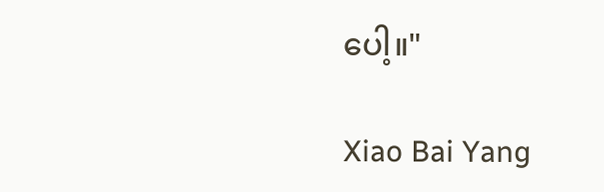ပေါ့။"

Xiao Bai Yang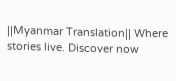||Myanmar Translation|| Where stories live. Discover now